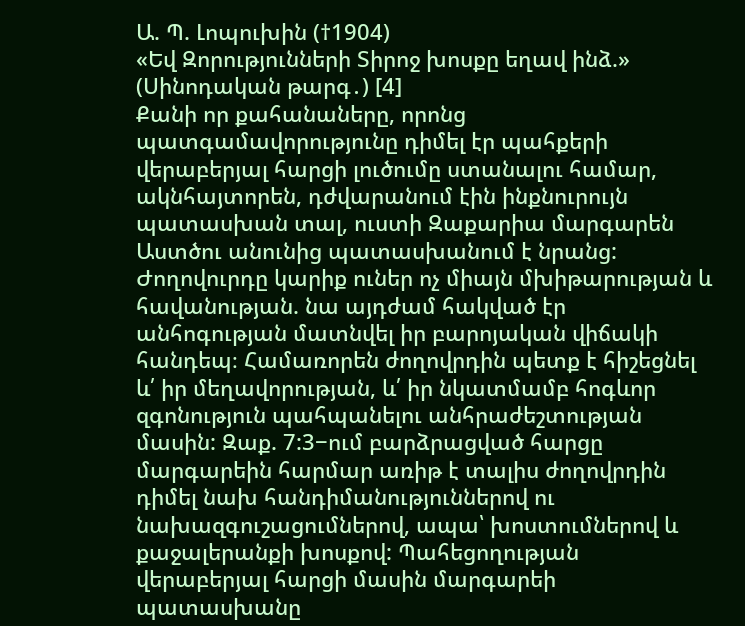Ա. Պ. Լոպուխին (†1904)
«Եվ Զորությունների Տիրոջ խոսքը եղավ ինձ.» (Սինոդական թարգ․) [4]
Քանի որ քահանաները, որոնց պատգամավորությունը դիմել էր պահքերի վերաբերյալ հարցի լուծումը ստանալու համար, ակնհայտորեն, դժվարանում էին ինքնուրույն պատասխան տալ, ուստի Զաքարիա մարգարեն Աստծու անունից պատասխանում է նրանց: Ժողովուրդը կարիք ուներ ոչ միայն մխիթարության և հավանության. նա այդժամ հակված էր անհոգության մատնվել իր բարոյական վիճակի հանդեպ։ Համառորեն ժողովրդին պետք է հիշեցնել և՛ իր մեղավորության, և՛ իր նկատմամբ հոգևոր զգոնություն պահպանելու անհրաժեշտության մասին: Զաք. 7:3−ում բարձրացված հարցը մարգարեին հարմար առիթ է տալիս ժողովրդին դիմել նախ հանդիմանություններով ու նախազգուշացումներով, ապա՝ խոստումներով և քաջալերանքի խոսքով: Պահեցողության վերաբերյալ հարցի մասին մարգարեի պատասխանը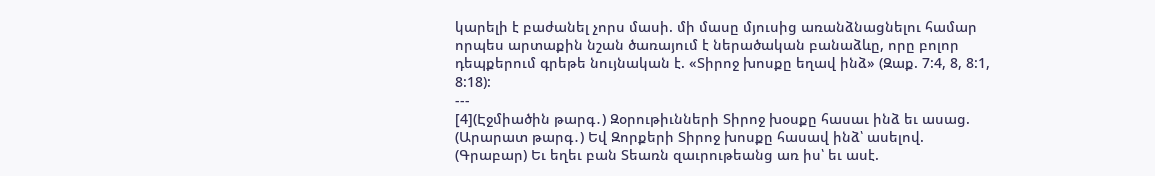կարելի է բաժանել չորս մասի. մի մասը մյուսից առանձնացնելու համար որպես արտաքին նշան ծառայում է ներածական բանաձևը, որը բոլոր դեպքերում գրեթե նույնական է. «Տիրոջ խոսքը եղավ ինձ» (Զաք. 7:4, 8, 8:1, 8:18):
---
[4](Էջմիածին թարգ․) Զօրութիւնների Տիրոջ խօսքը հասաւ ինձ եւ ասաց.
(Արարատ թարգ․) Եվ Զորքերի Տիրոջ խոսքը հասավ ինձ՝ ասելով.
(Գրաբար) Եւ եղեւ բան Տեառն զաւրութեանց առ իս՝ եւ ասէ.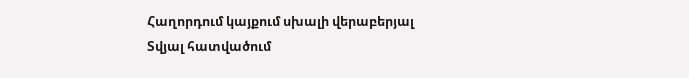Հաղորդում կայքում սխալի վերաբերյալ
Տվյալ հատվածում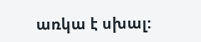առկա է սխալ: